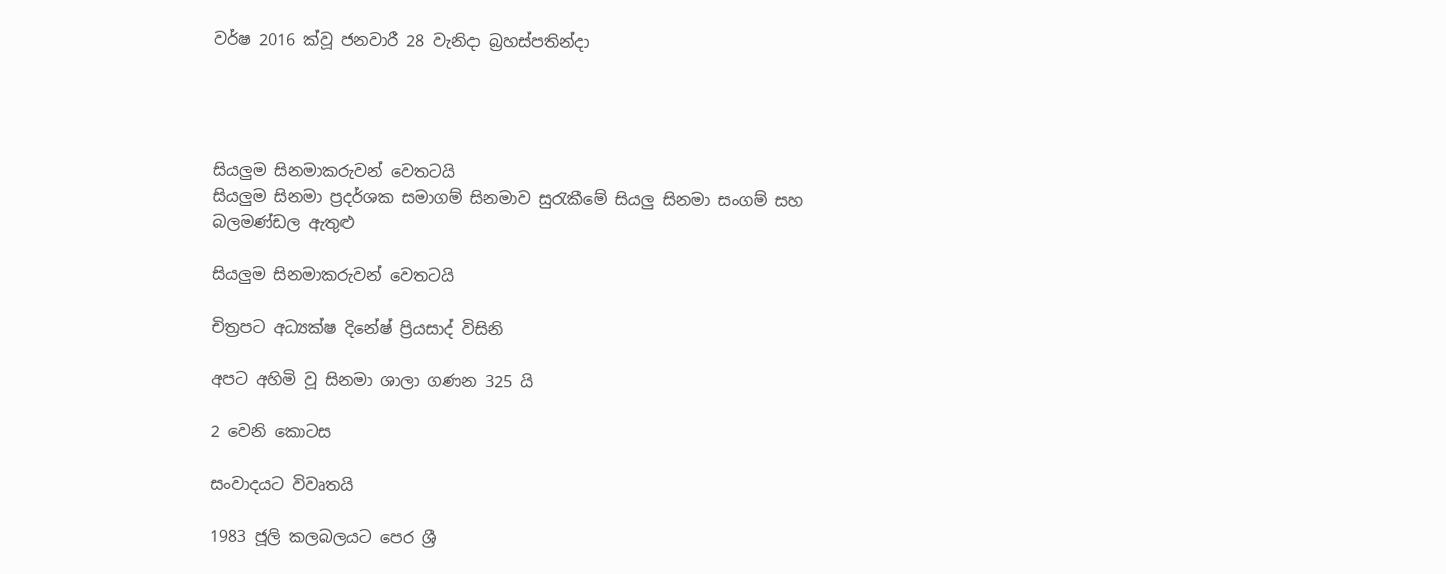වර්ෂ 2016 ක්වූ ජනවාරී 28 වැනිදා බ්‍රහස්පතින්දා




සියලුම සිනමාකරුවන් වෙතටයි
සියලුම සිනමා ප්‍රදර්ශක සමාගම් සිනමාව සුරැකීමේ සියලු සිනමා සංගම් සහ බලමණ්ඩල ඇතුළු

සියලුම සිනමාකරුවන් වෙතටයි

චිත්‍රපට අධ්‍යක්ෂ දිනේෂ් ප්‍රියසාද් විසිනි

අපට අහිමි වූ සිනමා ශාලා ගණන 325 යි

2 වෙනි කොටස

සංවාදයට විවෘතයි

1983 ජූලි කලබලයට පෙර ශ්‍රී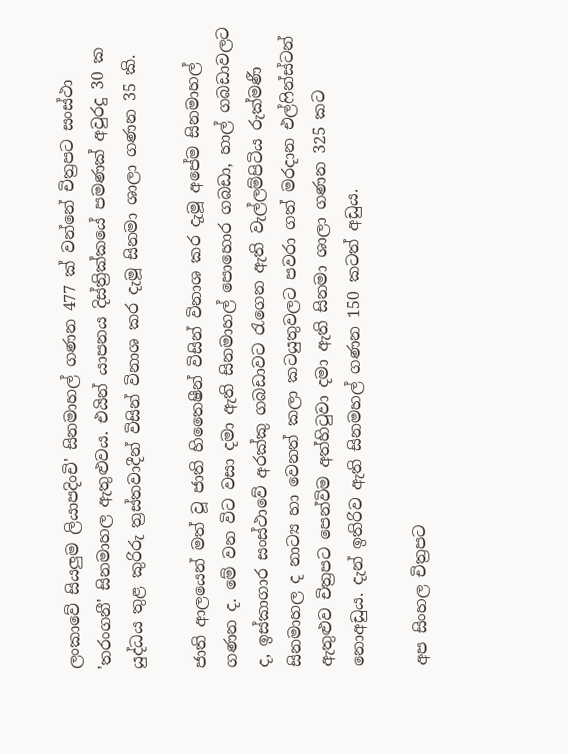ලංකාවේ සියලුම ලියාපදිංචි' සිනමාහල් ගණන 477 ක් වන්නේ චිත්‍රපට සංස්ථා 'තරංගනී' සිනමාහල ඇතුළුවය. එයින් යාපනය දිස්ත්‍රික්කයේ පමණක් අවුරදු 30 ක යුද්ධය තුළ කුරිරු ත්‍රස්තවාදීන් විසින් විනාශ කර දැමූ සිනමා ශාලා ගණන 35 කි.

ජාති ආලයෙන් මත් වූ ජාති හිතෛෂීන් විසින් විනාශ කර දැමූ අපේම සිනමාහල් ගණන ද. මේ වන විට වසා දමා ඇති සිනමාහල් පොහොර ගබඩා, හාල් ගබඩාවලට ද, ඉස්කාගාර සංස්ථාවේ අරක්කු ගබඩාවට රැගෙන ඇති වැල්ලම්පිටිය රුක්මණී සිනමාහල ද නාට්‍ය හා වෙනත් කලා කටයුතුවලට පවරා ගත් මරදාන එල්ෆින්ස්ටන් ඇතුළුව චිත්‍රපට පෙන්විම අත්හිටුවා දමා ඇති සිනමා ශාලා ගණන 325 කට නොඅඩුය. දැන් ඉතිරිව ඇති සිනමහල් ගණන 150 කටත් අඩුය.

අප සිංහල චිත්‍රපට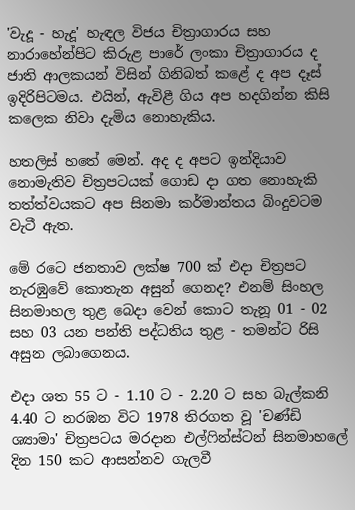'වැදූ - හැදූ' හැඳල විජය චිත්‍රාගාරය සහ නාරාහේන්පිට කිරුළ පාරේ ලංකා චිත්‍රාගාරය ද ජාති ආලකයන් විසින් ගිනිබත් කළේ ද අප දෑස් ඉදිරිපිටමය. එයින්, ඇවිළී ගිය අප හදගින්න කිසි කලෙක නිවා දැමිය නොහැකිය.

හතලිස් හතේ මෙන්. අද ද අපට ඉන්දියාව නොමැතිව චිත්‍රපටයක් ගොඩ දා ගත නොහැකි තත්ත්වයකට අප සිනමා කර්මාන්තය බිංදුවටම වැටී ඇත.

මේ රටෙ ජනතාව ලක්ෂ 700 ක් එදා චිත්‍රපට නැරඹුවේ කොතැන අසුන් ගෙනද? එනම් සිංහල සිනමාහල තුළ බෙදා වෙන් කොට තැනූ 01 - 02 සහ 03 යන පන්ති පද්ධතිය තුළ - තමන්ට රිසි අසුන ලබාගෙනය.

එදා ශත 55 ට - 1.10 ට - 2.20 ට සහ බැල්කනි 4.40 ට නරඹන විට 1978 තිරගත වූ 'චණ්ඩි ශ්‍යාමා' චිත්‍රපටය මරදාන එල්ෆින්ස්ටන් සිනමාහලේ දින 150 කට ආසන්නව ගැලවී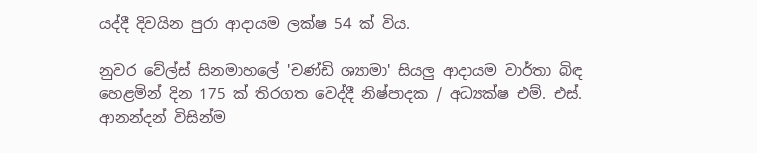යද්දී දිවයින පුරා ආදායම ලක්ෂ 54 ක් විය.

නුවර වේල්ස් සිනමාහලේ 'චණ්ඩි ශ්‍යාමා' සියලු ආදායම වාර්තා බිඳ හෙළමින් දින 175 ක් තිරගත වෙද්දී නිෂ්පාදක / අධ්‍යක්ෂ එම්. එස්. ආනන්දන් විසින්ම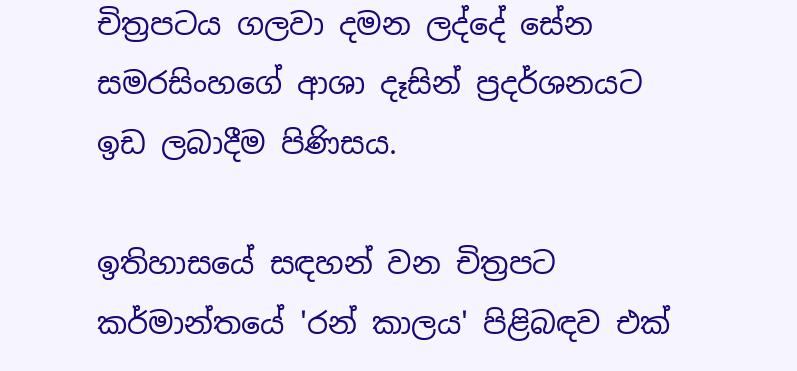චිත්‍රපටය ගලවා දමන ලද්දේ සේන සමරසිංහගේ ආශා දෑසින් ප්‍රදර්ශනයට ඉඩ ලබාදීම පිණිසය.

ඉතිහාසයේ සඳහන් වන චිත්‍රපට කර්මාන්තයේ 'රන් කාලය' පිළිබඳව එක්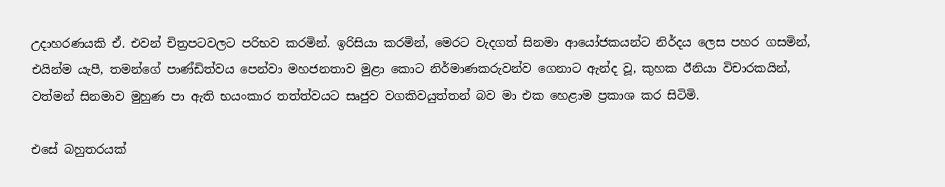උදාහරණයකි ඒ. එවන් චිත්‍රපටවලට පරිභව කරමින්. ඉරිසියා කරමින්, මෙරට වැදගත් සිනමා ආයෝජකයන්ට නිර්දය ලෙස පහර ගසමින්, එයින්ම යැපී, තමන්ගේ පාණ්ඩිත්වය පෙන්වා මහජනතාව මුළා කොට නිර්මාණකරුවන්ව ගෙනාට ඇන්ද වූ, කුහක ඊනියා විචාරකයින්, වත්මන් සිනමාව මුහුණ පා ඇති භයංකාර තත්ත්වයට සෘජුව වගකිවයුත්තන් බව මා එක හෙළාම ප්‍රකාශ කර සිටිමි.

එසේ බහුතරයක්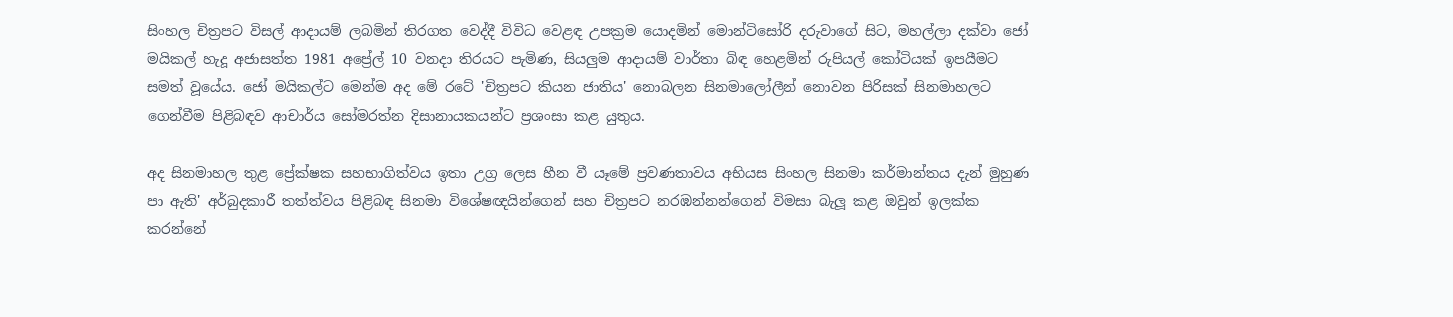සිංහල චිත්‍රපට විසල් ආදායම් ලබමින් තිරගත වෙද්දී විවිධ වෙළඳ උපක්‍රම යොදමින් මොන්ටිසෝරි දරුවාගේ සිට, මහල්ලා දක්වා ජෝ මයිකල් හැදූ අජාසත්ත 1981 අප්‍රේල් 10 වනදා තිරයට පැමිණ, සියලුම ආදායම් වාර්තා බිඳ හෙළමින් රුපියල් කෝටියක් ඉපයීමට සමත් වූයේය. ජෝ මයිකල්ට මෙන්ම අද මේ රටේ 'චිත්‍රපට කියන ජාතිය' නොබලන සිනමාලෝලීන් නොවන පිරිසක් සිනමාහලට ගෙන්වීම පිළිබඳව ආචාර්ය සෝමරත්න දිසානායකයන්ට ප්‍රශංසා කළ යුතුය.

අද සිනමාහල තුළ ප්‍රේක්ෂක සහභාගිත්වය ඉතා උග්‍ර ලෙස හීන වී යෑමේ ප්‍රවණතාවය අභියස සිංහල සිනමා කර්මාන්තය දැන් මුහුණ පා ඇති' අර්බුදකාරී තත්ත්වය පිළිබඳ සිනමා විශේෂඥයින්ගෙන් සහ චිත්‍රපට නරඹන්නන්ගෙන් විමසා බැලූ කළ ඔවුන් ඉලක්ක කරන්නේ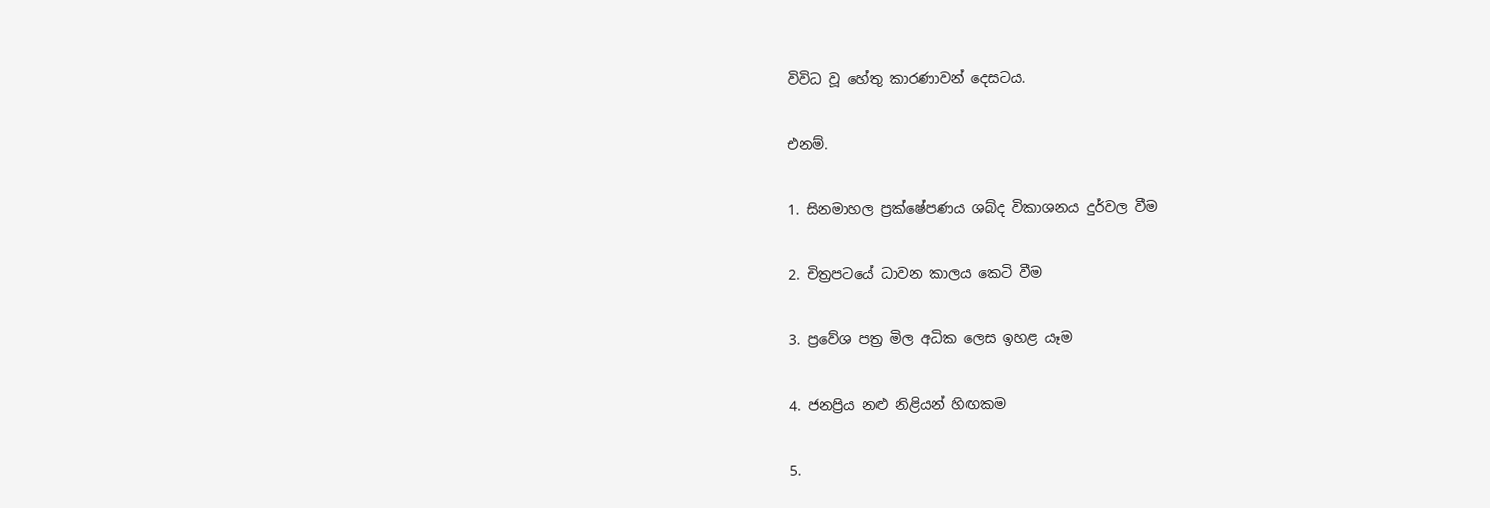විවිධ වූ හේතු කාරණාවන් දෙසටය.

එනම්.

1. සිනමාහල ප්‍රක්ෂේපණය ශබ්ද විකාශනය දුර්වල වීම

2. චිත්‍රපටයේ ධාවන කාලය කෙටි වීම

3. ප්‍රවේශ පත්‍ර මිල අධික ලෙස ඉහළ යෑම

4. ජනප්‍රිය නළු නිළියන් හිඟකම

5.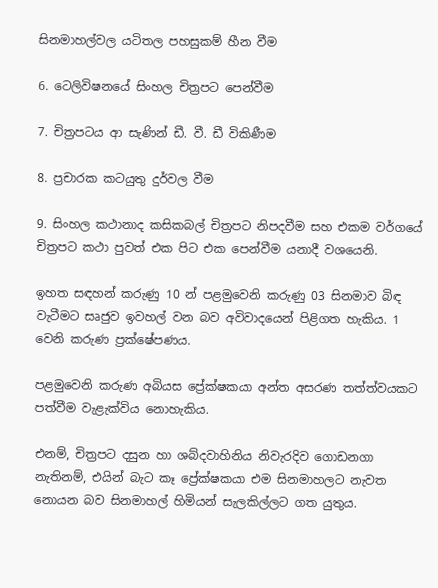සිනමාහල්වල යටිතල පහසුකම් හීන වීම

6. ටෙලිවිෂනයේ සිංහල චිත්‍රපට පෙන්වීම

7. චිත්‍රපටය ආ සැණින් ඩී. වී. ඩී විකිණීම

8. ප්‍රචාරක කටයුතු දුර්වල වීම

9. සිංහල කථානාද කසිකබල් චිත්‍රපට නිපදවීම සහ එකම වර්ගයේ චිත්‍රපට කථා පුවත් එක පිට එක පෙන්වීම යනාදී වශයෙනි.

ඉහත සඳහන් කරුණු 10 න් පළමුවෙනි කරුණු 03 සිනමාව බිඳ වැටීමට සෘජුව ඉවහල් වන බව අවිවාදයෙන් පිළිගත හැකිය. 1 වෙනි කරුණ ප්‍රක්ෂේපණය.

පළමුවෙනි කරුණ අබියස ප්‍රේක්ෂකයා අන්ත අසරණ තත්ත්වයකට පත්වීම වැළැක්විය නොහැකිය.

එනම්, චිත්‍රපට දසුන හා ශබ්දවාහිනිය නිවැරදිව ගොඩනගා නැතිනම්, එයින් බැට කෑ ප්‍රේක්ෂකයා එම සිනමාහලට නැවත නොයන බව සිනමාහල් හිමියන් සැලකිල්ලට ගත යුතුය.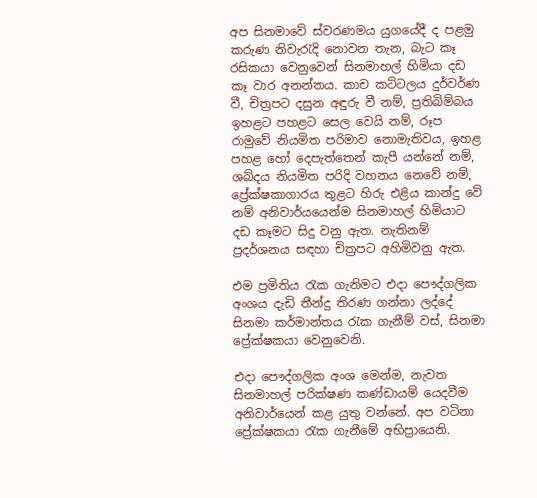අප සිනමාවේ ස්වරණමය යුගයේදී ද පළමු කරුණ නිවැරැදි නොවන තැන, බැට කෑ රසිකයා වෙනුවෙන් සිනමාහල් හිමියා දඩ කෑ වාර අනන්තය. කාච කට්ටලය දුර්වර්ණ වී, චිත්‍රපට දසුන අඳුරු වී නම්, ප්‍රතිබිම්බය ඉහළට පහළට සෙල වෙයි නම්, රූප රාමුවේ නියමිත පරිමාව නොමැතිවය, ඉහළ පහළ හෝ දෙපැත්තෙන් කැපී යන්නේ නම්, ශබ්දය නියමිත පරිදි වහනය නෙවේ නම්, ප්‍රේක්ෂකාගාරය තුළට හිරු එළිය කාන්දු වේ නම් අනිවාර්යයෙන්ම සිනමාහල් හිමියාට දඩ කෑමට සිදු වනු ඇත. නැතිනම් ප්‍රදර්ශනය සඳහා චිත්‍රපට අහිමිවනු ඇත.

එම ප්‍රමිතිය රැක ගැනිමට එදා පෞද්ගලික අංශය දැඩි තීන්දු තිරණ ගන්නා ලද්දේ සිනමා කර්මාන්තය රැක ගැනීම් වස්, සිනමා ප්‍රේක්ෂකයා වෙනුවෙනි.

එදා පෞද්ගලික අංශ මෙන්ම, නැවත සිනමාහල් පරික්ෂණ කණ්ඩායම් යෙදවීම අනිවාර්යෙන් කළ යුතු වන්නේ. අප වටිනා ප්‍රේක්ෂකයා රැක ගැනීමේ අභිප්‍රායෙනි.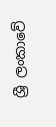ශ්‍රී ලංකාවේ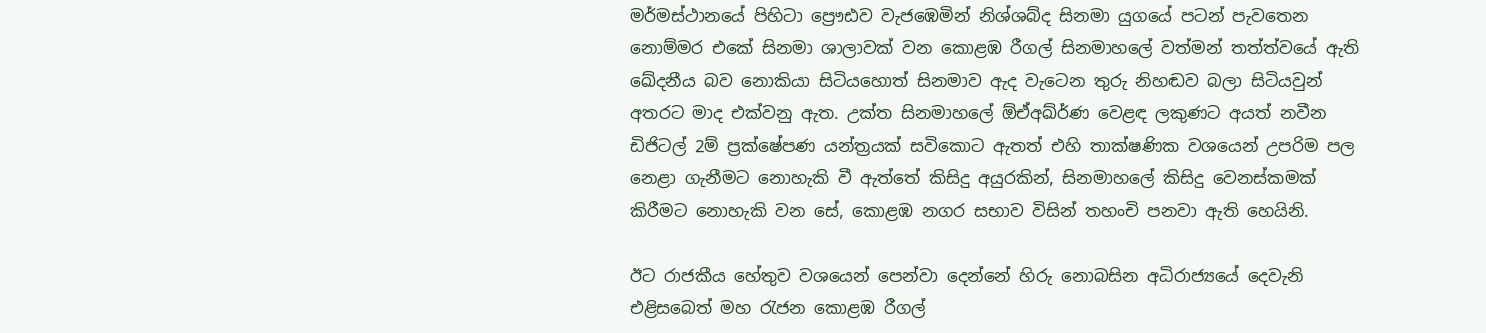මර්මස්ථානයේ පිහිටා ප්‍රෞඪව වැජඹෙමින් නිශ්ශබ්ද සිනමා යුගයේ පටන් පැවතෙන නොම්මර එකේ සිනමා ශාලාවක් වන කොළඹ රීගල් සිනමාහලේ වත්මන් තත්ත්වයේ ඇති ඛේදනීය බව නොකියා සිටියහොත් සිනමාව ඇද වැටෙන තුරු නිහඬව බලා සිටියවුන් අතරට මාද එක්වනු ඇත. උක්ත සිනමාහලේ ඕඒඅඛ්ර්‍ණ වෙළඳ ලකුණට අයත් නවීන ඩිජිටල් 2ම් ප්‍රක්ෂේපණ යන්ත්‍රයක් සවිකොට ඇතත් එහි තාක්ෂණික වශයෙන් උපරිම පල නෙළා ගැනීමට නොහැකි වී ඇත්තේ කිසිදු අයුරකින්, සිනමාහලේ කිසිදු වෙනස්කමක් කිරීමට නොහැකි වන සේ, කොළඹ නගර සභාව විසින් තහංචි පනවා ඇති හෙයිනි.

ඊට රාජකීය හේතුව වශයෙන් පෙන්වා දෙන්නේ හිරු නොබසින අධිරාජ්‍යයේ දෙවැනි එළිසබෙත් මහ රැජන කොළඹ රීගල්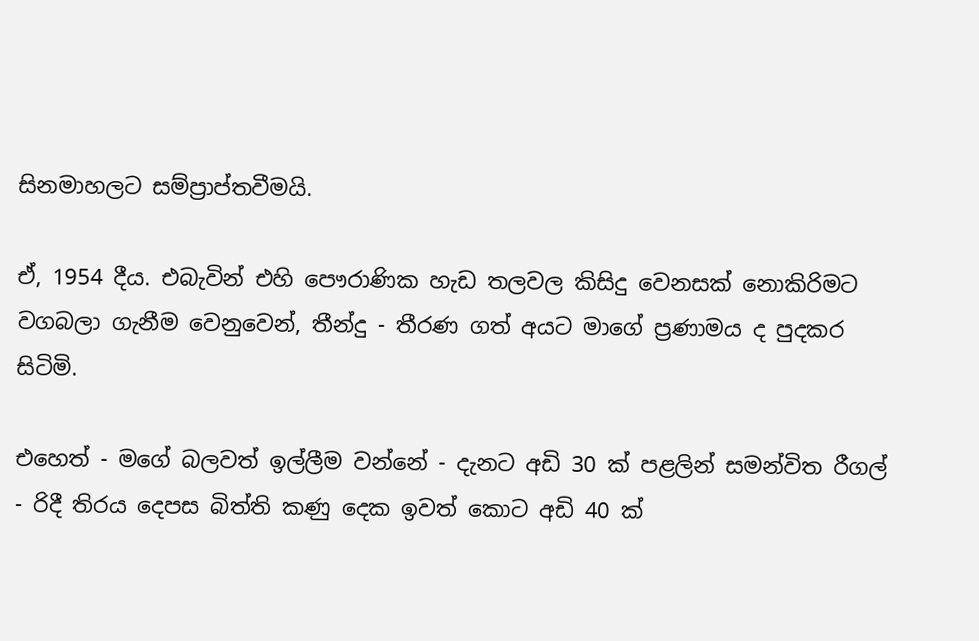සිනමාහලට සම්ප්‍රාප්තවීමයි.

ඒ, 1954 දීය. එබැවින් එහි පෞරාණික හැඩ තලවල කිසිදු වෙනසක් නොකිරිමට වගබලා ගැනීම වෙනුවෙන්, තීන්දු - තීරණ ගත් අයට මාගේ ප්‍රණාමය ද පුදකර සිටිමි.

එහෙත් - මගේ බලවත් ඉල්ලීම වන්නේ - දැනට අඩි 30 ක් පළලින් සමන්විත රීගල් - රිදී තිරය දෙපස බිත්ති කණු දෙක ඉවත් කොට අඩි 40 ක්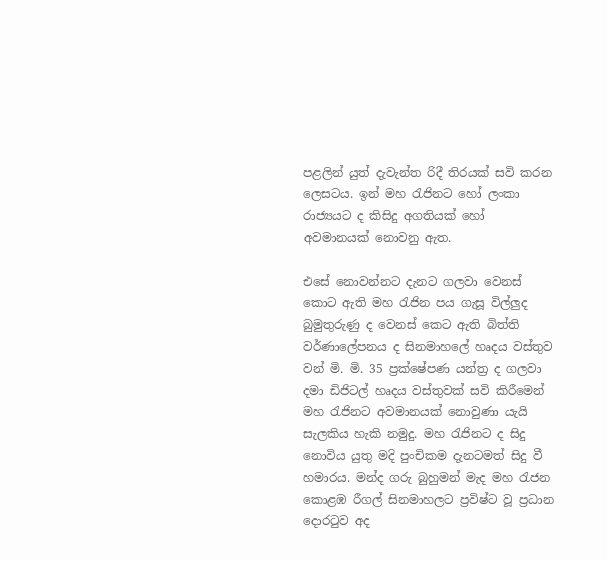පළලින් යුත් දැවැන්ත රිදී තිරයක් සවි කරන ලෙසටය. ඉන් මහ රැජිනට හෝ ලංකා රාජ්‍යයට ද කිසිදු අගතියක් හෝ අවමානයක් නොවනු ඇත.

එසේ නොවන්නට දැනට ගලවා වෙනස් කොට ඇති මහ රැජින පය ගැසූ විල්ලුද බුමුතුරුණු ද වෙනස් කෙට ඇති බිත්ති වර්ණාලේපනය ද සිනමාහලේ හෘදය වස්තුව වන් මි. මි. 35 ප්‍රක්ෂේපණ යන්ත්‍ර ද ගලවා දමා ඩිජිටල් හෘදය වස්තුවක් සවි කිරීමෙන් මහ රැජිනට අවමානයක් නොවුණා යැයි සැලකිය හැකි නමුදු. මහ රැජිනට ද සිදු නොවිය යුතු මදි පුංචිකම දැනටමත් සිදු වී හමාරය. මන්ද ගරු බුහුමන් මැද මහ රැජන කොළඹ රීගල් සිනමාහලට ප්‍රවිෂ්ට වූ ප්‍රධාන දොරටුව අද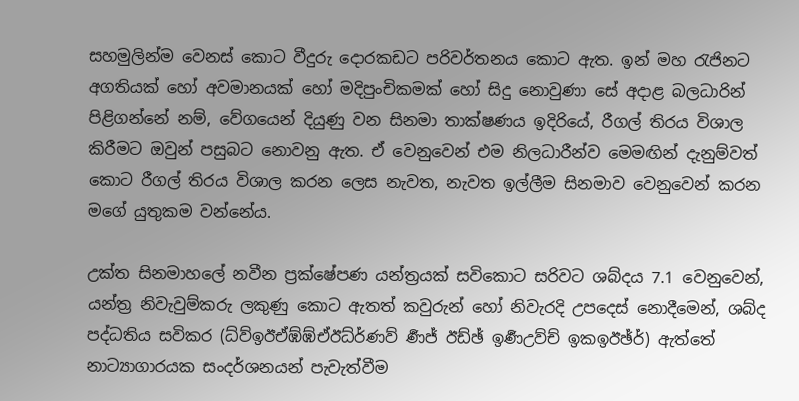සහමුලින්ම වෙනස් කොට වීදුරු දොරකඩට පරිවර්තනය කොට ඇත. ඉන් මහ රැජිනට අගතියක් හෝ අවමානයක් හෝ මදිපුංචිකමක් හෝ සිදු නොවුණා සේ අදාළ බලධාරින් පිළිගන්නේ නම්, වේගයෙන් දියුණු වන සිනමා තාක්ෂණය ඉදිරියේ, රීගල් තිරය විශාල කිරීමට ඔවුන් පසුබට නොවනු ඇත. ඒ වෙනුවෙන් එම නිලධාරීන්ව මෙමඟින් දැනුම්වත් කොට රීගල් තිරය විශාල කරන ලෙස නැවත, නැවත ඉල්ලීම සිනමාව වෙනුවෙන් කරන මගේ යුතුකම වන්නේය.

උක්ත සිනමාහලේ නවීන ප්‍රක්ෂේපණ යන්ත්‍රයක් සවිකොට සරිවට ශබ්දය 7.1 වෙනුවෙන්, යන්ත්‍ර නිවැවුම්කරු ලකුණු කොට ඇතත් කවුරුන් හෝ නිවැරදි උපදෙස් නොදීමෙන්, ශබ්ද පද්ධතිය සවිකර (ධ්ව්ඉඊඒඹ්ඹ්ඒඊධ්ර්‍ණව් ර්‍ණජ් ඊඩ්ඡ් ඉර්‍ණඋව්ච් ඉකඉඊඡ්ර්) ඇත්තේ නාට්‍යාගාරයක සංදර්ශනයන් පැවැත්වීම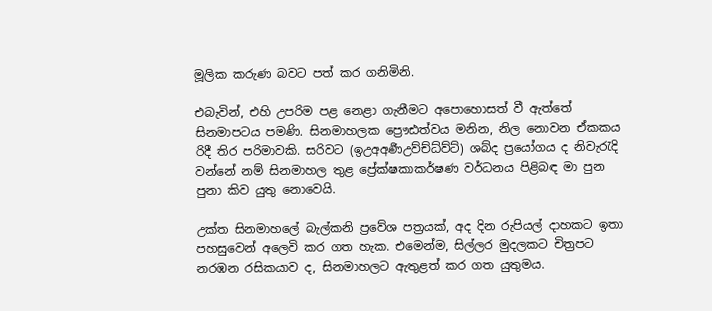මූලික කරුණ බවට පත් කර ගනිමිනි.

එබැවින්, එහි උපරිම පළ නෙළා ගැනීමට අපොහොසත් වී ඇත්තේ සිනමාපටය පමණි. සිනමාහලක ප්‍රෞඪත්වය මනින, නිල නොවන ඒකකය රිදී තිර පරිමාවකි. සරිවට (ඉඋඅඅර්‍ණඋව්ච්ධ්ව්ට්) ශබ්ද ප්‍රයෝගය ද නිවැරැදි වන්නේ නම් සිනමාහල තුළ ප්‍රේක්ෂකාකර්ෂණ වර්ධනය පිළිබඳ මා පුන පුනා කිව යුතු නොවෙයි.

උක්ත සිනමාහලේ බැල්කනි ප්‍රවේශ පත්‍රයක්, අද දින රුපියල් දාහකට ඉතා පහසුවෙන් අලෙවි කර ගත හැක. එමෙන්ම, සිල්ලර මුදලකට චිත්‍රපට නරඹන රසිකයාව ද, සිනමාහලට ඇතුළත් කර ගත යුතුමය.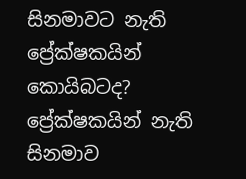සිනමාවට නැති ප්‍රේක්ෂකයින් කොයිබටද? ප්‍රේක්ෂකයින් නැති සිනමාව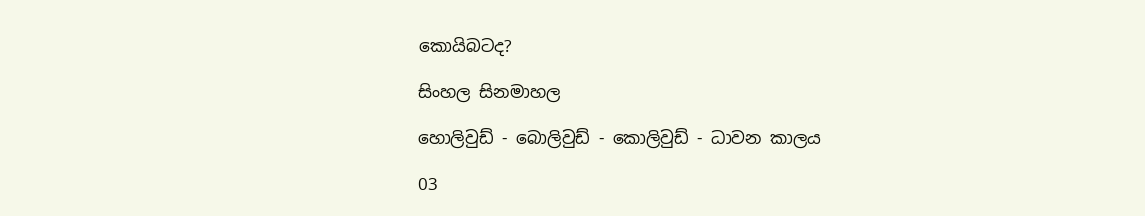කොයිබටද?

සිංහල සිනමාහල

හොලිවුඩ් - බොලිවුඩ් - කොලිවුඩ් - ධාවන කාලය

03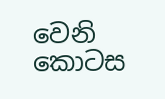වෙනි කොටස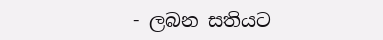- ලබන සතියට